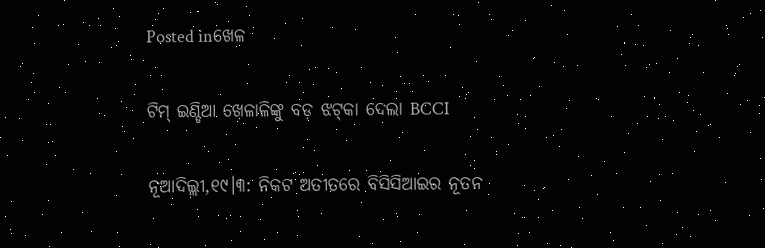Posted inଖେଳ

ଟିମ୍‌ ଇଣ୍ଡିଆ ଖେଳାଳିଙ୍କୁ ବଡ଼ ଝଟ୍‌କା ଦେଲା BCCI

ନୂଆଦିଲ୍ଲୀ,୧୯।୩: ନିକଟ ଅତୀତରେ ବିସିସିଆଇର ନୂତନ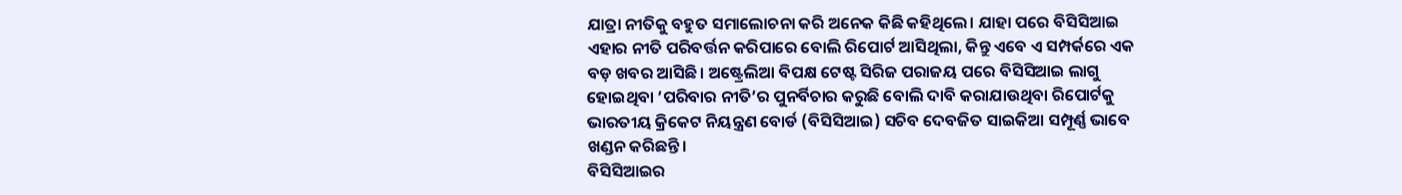ଯାତ୍ରା ନୀତିକୁ ବହୁତ ସମାଲୋଚନା କରି ଅନେକ କିଛି କହିଥିଲେ। ଯାହା ପରେ ବିସିସିଆଇ ଏହାର ନୀତି ପରିବର୍ତ୍ତନ କରିପାରେ ବୋଲି ରିପୋର୍ଟ ଆସିଥିଲା, କିନ୍ତୁ ଏବେ ଏ ସମ୍ପର୍କରେ ଏକ ବଡ଼ ଖବର ଆସିଛି। ଅଷ୍ଟ୍ରେଲିଆ ବିପକ୍ଷ ଟେଷ୍ଟ ସିରିଜ ପରାଜୟ ପରେ ବିସିସିଆଇ ଲାଗୁ ହୋଇଥିବା ’ପରିବାର ନୀତି’ର ପୁନର୍ବିଚାର କରୁଛି ବୋଲି ଦାବି କରାଯାଉଥିବା ରିପୋର୍ଟକୁ ଭାରତୀୟ କ୍ରିକେଟ ନିୟନ୍ତ୍ରଣ ବୋର୍ଡ (ବିସିସିଆଇ) ସଚିବ ଦେବଜିତ ସାଇକିଆ ସମ୍ପୂର୍ଣ୍ଣ ଭାବେ ଖଣ୍ଡନ କରିଛନ୍ତି।
ବିସିସିଆଇର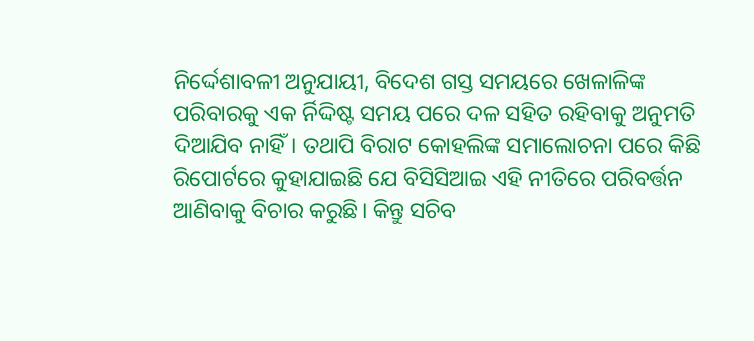ନିର୍ଦ୍ଦେଶାବଳୀ ଅନୁଯାୟୀ, ବିଦେଶ ଗସ୍ତ ସମୟରେ ଖେଳାଳିଙ୍କ ପରିବାରକୁ ଏକ ର୍ନିଦ୍ଦିଷ୍ଟ ସମୟ ପରେ ଦଳ ସହିତ ରହିବାକୁ ଅନୁମତି ଦିଆଯିବ ନାହିଁ। ତଥାପି ବିରାଟ କୋହଲିଙ୍କ ସମାଲୋଚନା ପରେ କିଛି ରିପୋର୍ଟରେ କୁହାଯାଇଛି ଯେ ବିସିସିଆଇ ଏହି ନୀତିରେ ପରିବର୍ତ୍ତନ ଆଣିବାକୁ ବିଚାର କରୁଛି। କିନ୍ତୁ ସଚିବ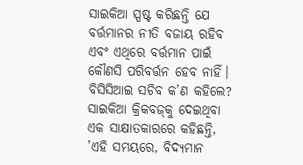ସାଇକିଆ ସ୍ପଷ୍ଟ କରିଛନ୍ତି ଯେ ବର୍ତ୍ତମାନର ନୀତି ବଜାୟ ରହିବ ଏବଂ ଏଥିରେ ବର୍ତ୍ତମାନ ପାଇଁ କୌଣସି ପରିବର୍ତ୍ତନ ହେବ ନାହିଁ।
ବିସିସିଆଇ ସଚିବ କ’ଣ କହିଲେ?
ସାଇକିଆ କ୍ରିକବଜ୍‌କୁ ଦେଇଥିବା ଏକ ସାକ୍ଷାତକାରରେ କହିଛନ୍ତି, ’ଏହି ସମୟରେ, ବିଦ୍ୟମାନ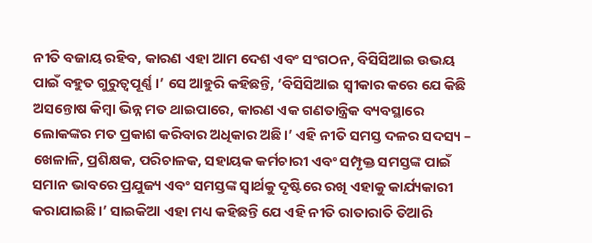ନୀତି ବଜାୟ ରହିବ, କାରଣ ଏହା ଆମ ଦେଶ ଏବଂ ସଂଗଠନ, ବିସିସିଆଇ ଉଭୟ ପାଇଁ ବହୁତ ଗୁରୁତ୍ୱପୂର୍ଣ୍ଣ।’ ସେ ଆହୁରି କହିଛନ୍ତି, ’ବିସିସିଆଇ ସ୍ବୀକାର କରେ ଯେ କିଛି ଅସନ୍ତୋଷ କିମ୍ବା ଭିନ୍ନ ମତ ଥାଇପାରେ, କାରଣ ଏକ ଗଣତାନ୍ତ୍ରିକ ବ୍ୟବସ୍ଥାରେ ଲୋକଙ୍କର ମତ ପ୍ରକାଶ କରିବାର ଅଧିକାର ଅଛି।’ ଏହି ନୀତି ସମସ୍ତ ଦଳର ସଦସ୍ୟ – ଖେଳାଳି, ପ୍ରଶିକ୍ଷକ, ପରିଚାଳକ, ସହାୟକ କର୍ମଚାରୀ ଏବଂ ସମ୍ପୃକ୍ତ ସମସ୍ତଙ୍କ ପାଇଁ ସମାନ ଭାବରେ ପ୍ରଯୁଜ୍ୟ ଏବଂ ସମସ୍ତଙ୍କ ସ୍ବାର୍ଥକୁ ଦୃଷ୍ଟିରେ ରଖି ଏହାକୁ କାର୍ଯ୍ୟକାରୀ କରାଯାଇଛି।’ ସାଇକିଆ ଏହା ମଧ୍ୟ କହିଛନ୍ତି ଯେ ଏହି ନୀତି ରାତାରାତି ତିଆରି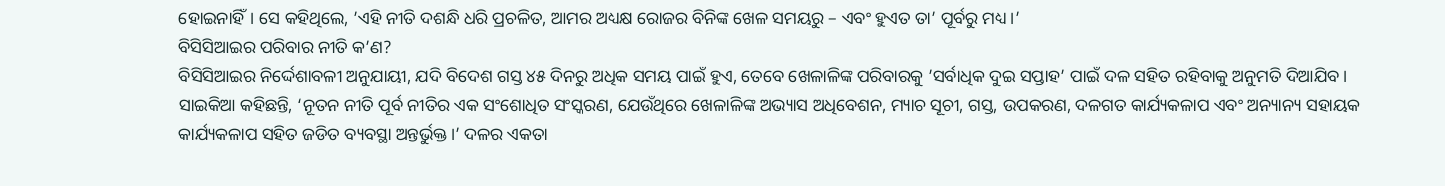ହୋଇନାହିଁ। ସେ କହିଥିଲେ, ’ଏହି ନୀତି ଦଶନ୍ଧି ଧରି ପ୍ରଚଳିତ, ଆମର ଅଧ୍ୟକ୍ଷ ରୋଜର ବିନିଙ୍କ ଖେଳ ସମୟରୁ – ଏବଂ ହୁଏତ ତା’ ପୂର୍ବରୁ ମଧ୍ୟ।’
ବିସିସିଆଇର ପରିବାର ନୀତି କ’ଣ?
ବିସିସିଆଇର ନିର୍ଦ୍ଦେଶାବଳୀ ଅନୁଯାୟୀ, ଯଦି ବିଦେଶ ଗସ୍ତ ୪୫ ଦିନରୁ ଅଧିକ ସମୟ ପାଇଁ ହୁଏ, ତେବେ ଖେଳାଳିଙ୍କ ପରିବାରକୁ ’ସର୍ବାଧିକ ଦୁଇ ସପ୍ତାହ’ ପାଇଁ ଦଳ ସହିତ ରହିବାକୁ ଅନୁମତି ଦିଆଯିବ। ସାଇକିଆ କହିଛନ୍ତି, ‘ନୂତନ ନୀତି ପୂର୍ବ ନୀତିର ଏକ ସଂଶୋଧିତ ସଂସ୍କରଣ, ଯେଉଁଥିରେ ଖେଳାଳିଙ୍କ ଅଭ୍ୟାସ ଅଧିବେଶନ, ମ୍ୟାଚ ସୂଚୀ, ଗସ୍ତ, ଉପକରଣ, ଦଳଗତ କାର୍ଯ୍ୟକଳାପ ଏବଂ ଅନ୍ୟାନ୍ୟ ସହାୟକ କାର୍ଯ୍ୟକଳାପ ସହିତ ଜଡିତ ବ୍ୟବସ୍ଥା ଅନ୍ତର୍ଭୁକ୍ତ।’ ଦଳର ଏକତା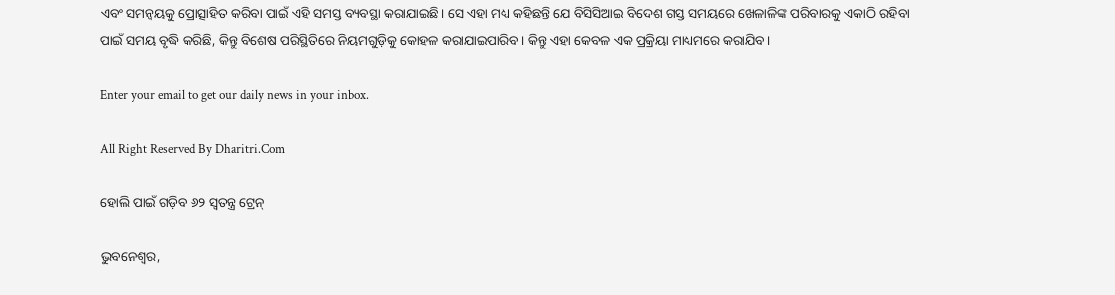ଏବଂ ସମନ୍ବୟକୁ ପ୍ରୋତ୍ସାହିତ କରିବା ପାଇଁ ଏହି ସମସ୍ତ ବ୍ୟବସ୍ଥା କରାଯାଇଛି। ସେ ଏହା ମଧ୍ୟ କହିଛନ୍ତି ଯେ ବିସିସିଆଇ ବିଦେଶ ଗସ୍ତ ସମୟରେ ଖେଳାଳିଙ୍କ ପରିବାରକୁ ଏକାଠି ରହିବା ପାଇଁ ସମୟ ବୃଦ୍ଧି କରିଛି, କିନ୍ତୁ ବିଶେଷ ପରିସ୍ଥିତିରେ ନିୟମଗୁଡ଼ିକୁ କୋହଳ କରାଯାଇପାରିବ। କିନ୍ତୁ ଏହା କେବଳ ଏକ ପ୍ରକ୍ରିୟା ମାଧ୍ୟମରେ କରାଯିବ।

Enter your email to get our daily news in your inbox.

All Right Reserved By Dharitri.Com

ହୋଲି ପାଇଁ ଗଡ଼ିବ ୬୨ ସ୍ବତନ୍ତ୍ର ଟ୍ରେନ୍‌

ଭୁବନେଶ୍ୱର,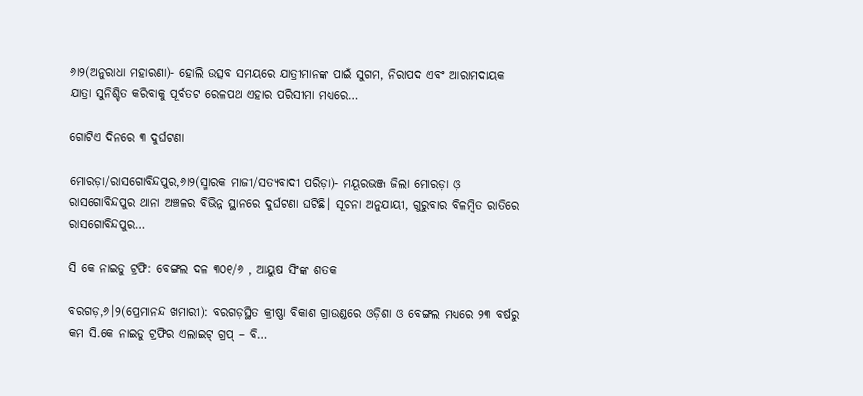୬ା୨(ଅନୁରାଧା ମହାରଣା)- ହୋଲି ଉତ୍ସବ ସମୟରେ ଯାତ୍ରୀମାନଙ୍କ ପାଇଁ ସୁଗମ, ନିରାପଦ ଏବଂ ଆରାମଦାୟକ ଯାତ୍ରା ସୁନିଶ୍ଚିତ କରିବାକୁ ପୂର୍ବତଟ ରେଳପଥ ଏହାର ପରିସୀମା ମଧ୍ୟରେ…

ଗୋଟିଏ ଦିନରେ ୩ ଦୁର୍ଘଟଣା

ମୋରଡ଼ା/ରାସଗୋବିନ୍ଦପୁର,୬ା୨(ସ୍ମାରକ ମାଜୀ/ସତ୍ୟବାଦୀ ପରିଡ଼ା)- ମୟୂରଭଞ୍ଜ ଜିଲା ମୋରଡ଼ା ଓ଼ ରାସଗୋବିନ୍ଦପୁର ଥାନା ଅଞ୍ଚଳର ବିଭିନ୍ନ ସ୍ଥାନରେ ଦୁର୍ଘଟଣା ଘଟିଛି। ସୂଚନା ଅନୁଯାୟୀ, ଗୁରୁବାର ବିଳମ୍ବିତ ରାତିରେ ରାସଗୋବିନ୍ଦପୁର…

ସି କେ ନାଇଡୁ ଟ୍ରଫି: ବେଙ୍ଗଲ ଦଳ ୩୦୧/୬ , ଆୟୁଷ ସିଂଙ୍କ ଶତକ

ବରଗଡ଼,୬।୨(ପ୍ରେମାନନ୍ଦ ଖମାରୀ): ବରଗଡ଼ସ୍ଥିତ କ୍ରୀଷ୍ଣା ବିକାଶ ଗ୍ରାଉଣ୍ଡରେ ଓଡ଼ିଶା ଓ ବେଙ୍ଗଲ ମଧ୍ୟରେ ୨୩ ବର୍ଷରୁ କମ ସି.କେ ନାଇଡୁ ଟ୍ରଫିର ଏଲାଇଟ୍ ଗ୍ରପ୍‌ – ବି…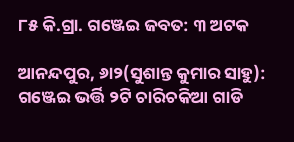୮୫ କି.ଗ୍ରା. ଗଞ୍ଜେଇ ଜବତ: ୩ ଅଟକ

ଆନନ୍ଦପୁର, ୬ା୨(ସୁଶାନ୍ତ କୁମାର ସାହୁ): ଗଞ୍ଜେଇ ଭର୍ତ୍ତି ୨ଟି ଚାରିଚକିଆ ଗାଡି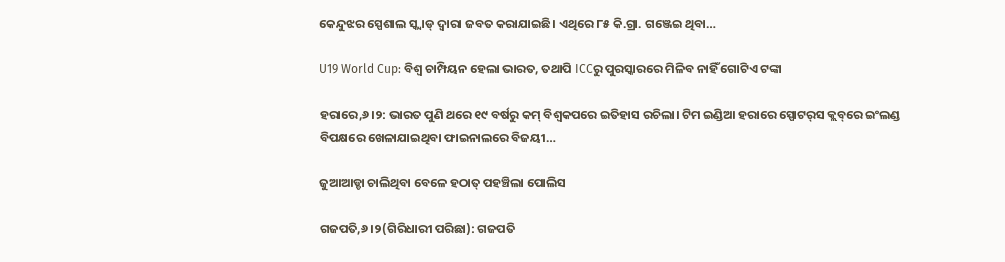କେନ୍ଦୁଝର ସ୍ପେଶାଲ ସ୍କ୍ବାଡ୍‌ ଦ୍ୱାରା ଜବତ କରାଯାଇଛି। ଏଥିରେ ୮୫ କି.ଗ୍ରା. ଗଞ୍ଜେଇ ଥିବା…

U19 World Cup: ବିଶ୍ୱ ଚାମ୍ପିୟନ ହେଲା ଭାରତ, ତଥାପି ICCରୁ ପୁରସ୍କାରରେ ମିଳିବ ନାହିଁ ଗୋଟିଏ ଟଙ୍କା

ହରାରେ,୬।୨: ଭାରତ ପୁଣି ଥରେ ୧୯ ବର୍ଷରୁ କମ୍‌ ବିଶ୍ୱକପରେ ଇତିହାସ ରଚିଲା। ଟିମ ଇଣ୍ଡିଆ ହରାରେ ସ୍ପୋଟର୍‌ସ କ୍ଲବ୍‌ରେ ଇଂଲଣ୍ଡ ବିପକ୍ଷରେ ଖେଳାଯାଇଥିବା ଫାଇନାଲରେ ବିଜୟୀ…

ଜୁଆଆଡ୍ଡା ଚାଲିଥିବା ବେଳେ ହଠାତ୍‌ ପହଞ୍ଚିଲା ପୋଲିସ

ଗଜପତି,୬।୨(ଗିରିଧାରୀ ପରିଛା): ଗଜପତି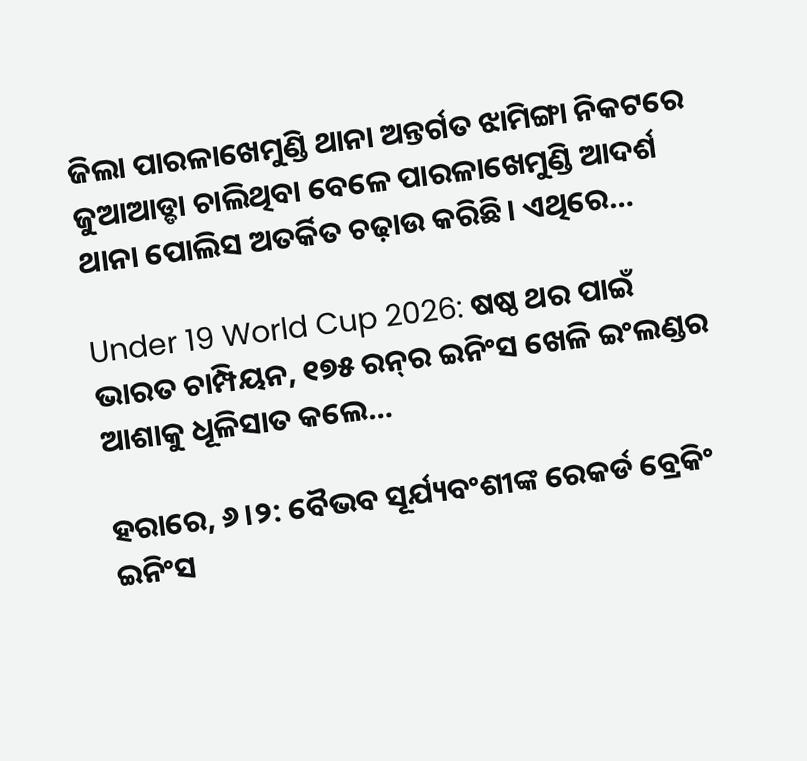ଜିଲା ପାରଳାଖେମୁଣ୍ଡି ଥାନା ଅନ୍ତର୍ଗତ ଝାମିଙ୍ଗା ନିକଟରେ ଜୁଆଆଡ୍ଡା ଚାଲିଥିବା ବେଳେ ପାରଳାଖେମୁଣ୍ଡି ଆଦର୍ଶ ଥାନା ପୋଲିସ ଅତର୍କିତ ଚଢ଼ାଉ କରିଛି। ଏଥିରେ…

Under 19 World Cup 2026: ଷଷ୍ଠ ଥର ପାଇଁ ଭାରତ ଚାମ୍ପିୟନ, ୧୭୫ ରନ୍‌ର ଇନିଂସ ଖେଳି ଇଂଲଣ୍ଡର ଆଶାକୁ ଧୂଳିସାତ କଲେ…

ହରାରେ, ୬।୨: ବୈଭବ ସୂର୍ଯ୍ୟବଂଶୀଙ୍କ ରେକର୍ଡ ବ୍ରେକିଂ ଇନିଂସ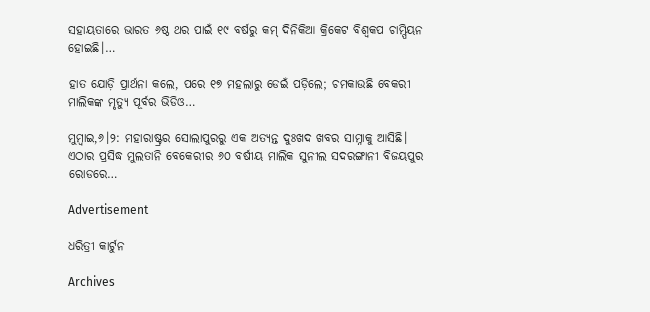ସହାୟତାରେ ଭାରତ ୬ଷ୍ଠ ଥର ପାଇଁ ୧୯ ବର୍ଷରୁ କମ୍‌ ଦିନିକିଆ କ୍ରିକେଟ ବିଶ୍ୱକପ ଚାମ୍ପିୟନ ହୋଇଛି।…

ହାତ ଯୋଡ଼ି ପ୍ରାର୍ଥନା କଲେ, ପରେ ୧୭ ମହଲାରୁ ଡେଇଁ ପଡ଼ିଲେ; ଚମକାଉଛି ବେକରୀ ମାଲିକଙ୍କ ମୃତ୍ୟୁ ପୂର୍ବର ଭିଡିଓ…

ମୁମ୍ବାଇ,୬।୨: ମହାରାଷ୍ଟ୍ରର ସୋଲାପୁରରୁ ଏକ ଅତ୍ୟନ୍ତ ଦୁଃଖଦ ଖବର ସାମ୍ନାକୁ ଆସିଛି। ଏଠାର ପ୍ରସିଦ୍ଧ ମୁଲତାନି ବେକେରୀର ୬୦ ବର୍ଷୀୟ ମାଲିକ ସୁନୀଲ ସଦରଙ୍ଗାନୀ ବିଜୟପୁର ରୋଡରେ…

Advertisement

ଧରିତ୍ରୀ କାର୍ଟୁନ

Archives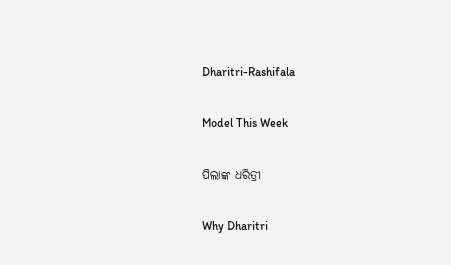Dharitri-Rashifala

Model This Week

ପିଲାଙ୍କ ଧରିତ୍ରୀ

Why Dharitri